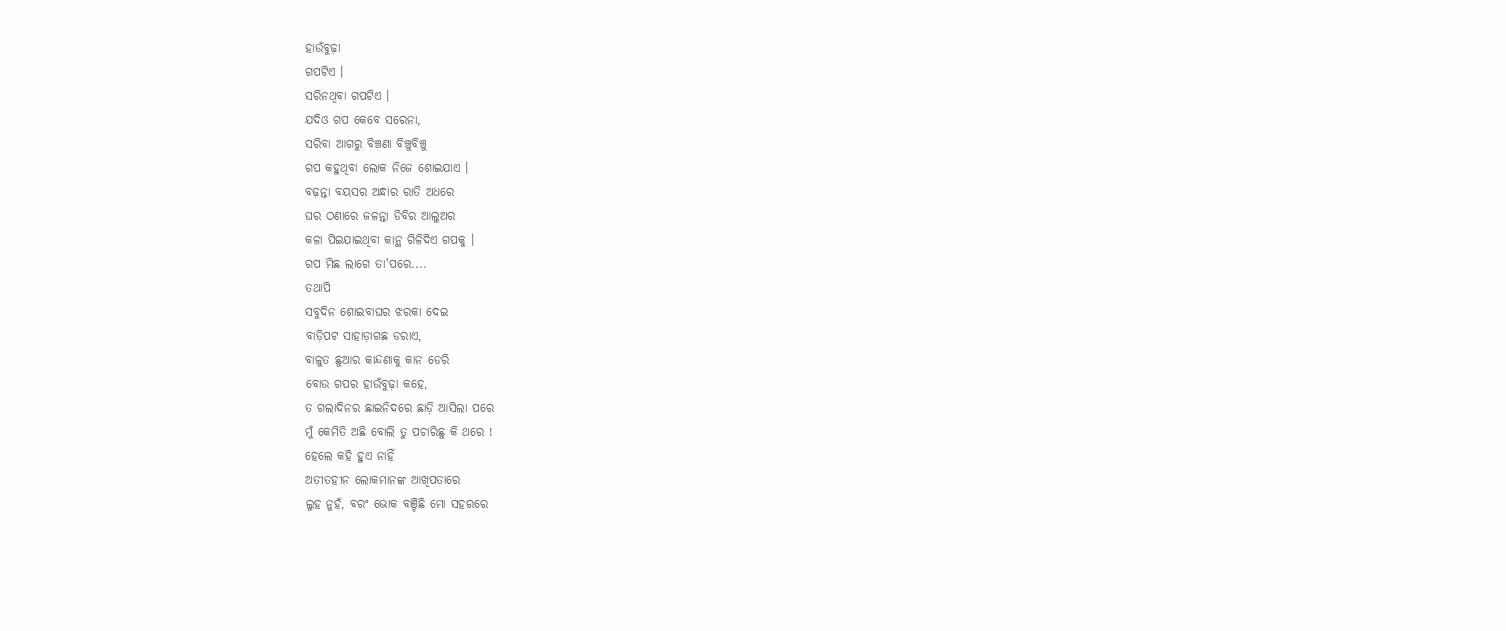ହାଉଁବୁଢ଼ା
ଗପଟିଏ ।
ସରିନଥିବା ଗପଟିଏ ।
ଯଦିଓ ଗପ କେବେ ସରେନା,
ସରିବା ଆଗରୁ ବିଞ୍ଚଣା ବିଞ୍ଚୁବିଞ୍ଚୁ
ଗପ କହୁଥିବା ଲୋକ ନିଜେ ଶୋଇଯାଏ ।
ବଢ଼ନ୍ତା ବୟସର ଅନ୍ଧାର ରାତି ଅଧରେ
ଘର ଠଣାରେ ଜଳନ୍ତା ଡିବିର ଆଲୁଅର
କଳା ପିଇଯାଇଥିବା କାନ୍ଥ ଗିଳିଦିଏ ଗପକୁ ।
ଗପ ମିଛ ଲାଗେ ତା'ପରେ....
ତଥାପି
ସବୁଦିନ ଶୋଇବାଘର ଝରକା ଦେଇ
ବାଡ଼ିପଟ ସାହାଡ଼ାଗଛ ଡରାଏ,
ବାଳୁତ ଛୁଆର କାନ୍ଦଣାକୁ କାନ ଡେରି
ବୋଉ ଗପର ହାଉଁବୁଢ଼ା କହେ,
ତ ଗଲାଦିନର ଛାଇନିଦରେ ଛାଡ଼ି ଆସିଲା ପରେ
ମୁଁ କେମିତି ଅଛି ବୋଲି ତୁ ପଚାରିଛୁ କି ଥରେ !
ହେଲେ କହି ହୁଏ ନାହିଁ
ଅତୀତହୀନ ଲୋକମାନଙ୍କ ଆଖିପତାରେ
ଲୁହ ନୁହଁ, ବରଂ ଭୋକ ବଞ୍ଚିଛି ମୋ ସହରରେ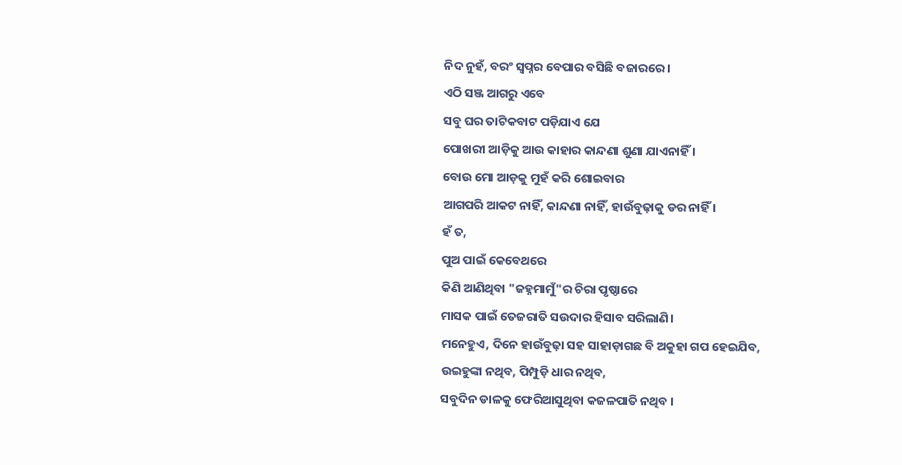ନିଦ ନୁହଁ, ବରଂ ସ୍ୱପ୍ନର ବେପାର ବସିଛି ବଜାରରେ ।
ଏଠି ସଞ୍ଜ ଆଗରୁ ଏବେ
ସବୁ ଘର ତାଟିକବାଟ ପଡ଼ିଯାଏ ଯେ
ପୋଖରୀ ଆଡ଼ିକୁ ଆଉ କାହାର କାନ୍ଦଣା ଶୁଣା ଯାଏନାହିଁ ।
ବୋଉ ମୋ ଆଡ଼କୁ ମୁହଁ କରି ଶୋଇବାର
ଆଗପରି ଆକଟ ନାହିଁ, କାନ୍ଦଣା ନାହିଁ, ହାଉଁବୁଢ଼ାକୁ ଡର ନାହିଁ ।
ହଁ ତ,
ପୁଅ ପାଇଁ କେବେଥରେ
କିଣି ଆଣିଥିବା "ଜହ୍ନମାମୁଁ"ର ଚିରା ପୃଷ୍ଠାରେ
ମାସକ ପାଇଁ ତେଜରାତି ସଉଦାର ହିସାବ ସରିଲାଣି।
ମନେହୁଏ, ଦିନେ ହାଉଁବୁଢ଼ା ସହ ସାହାଡ଼ାଗଛ ବି ଅକୁହା ଗପ ହେଇଯିବ,
ଉଇହୁଙ୍କା ନଥିବ, ପିମ୍ପୁଡ଼ି ଧାର ନଥିବ,
ସବୁଦିନ ଡାଳକୁ ଫେରିଆସୁଥିବା କଜଳପାତି ନଥିବ ।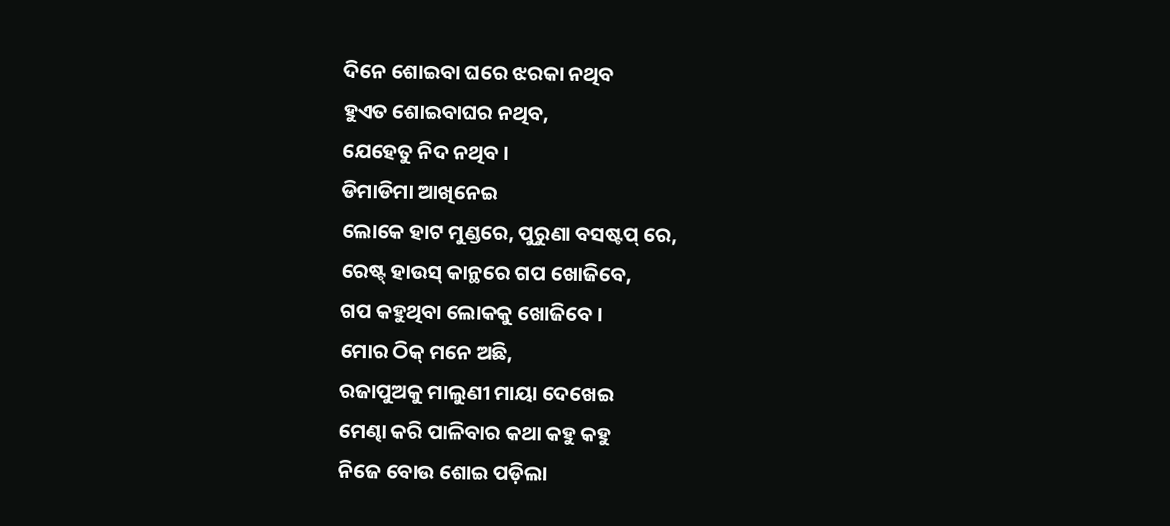ଦିନେ ଶୋଇବା ଘରେ ଝରକା ନଥିବ
ହୁଏତ ଶୋଇବାଘର ନଥିବ,
ଯେହେତୁ ନିଦ ନଥିବ ।
ଡିମାଡିମା ଆଖିନେଇ
ଲୋକେ ହାଟ ମୁଣ୍ଡରେ, ପୁରୁଣା ବସଷ୍ଟପ୍ ରେ,
ରେଷ୍ଟ୍ ହାଉସ୍ କାନ୍ଥରେ ଗପ ଖୋଜିବେ,
ଗପ କହୁଥିବା ଲୋକକୁ ଖୋଜିବେ ।
ମୋର ଠିକ୍ ମନେ ଅଛି,
ରଜାପୁଅକୁ ମାଲୁଣୀ ମାୟା ଦେଖେଇ
ମେଣ୍ଢା କରି ପାଳିବାର କଥା କହୁ କହୁ
ନିଜେ ବୋଉ ଶୋଇ ପଡ଼ିଲା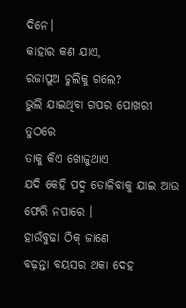ଦିନେ।
କାହାର କଣ ଯାଏ,
ରଜାପୁଅ ଚୁଲିକୁ ଗଲେ?
ଭୁଲି ଯାଇଥିବା ଗପର ପୋଖରୀ ତୁଠରେ
ତାକୁ କିଏ ଖୋଜୁଥାଏ
ଯଦି କେହି ପଦ୍ମ ତୋଳିବାକୁ ଯାଇ ଆଉ ଫେରି ନପାରେ ।
ହାଉଁବୁଢା ଠିକ୍ ଜାଣେ
ବଢ଼ନ୍ତା ବୟସର ଥକା ଦେହ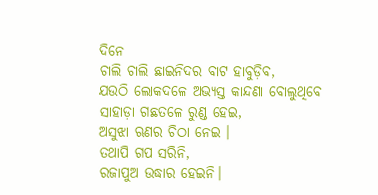ଦିନେ
ଚାଲି ଚାଲି ଛାଇନିଦର ବାଟ ହାବୁଡ଼ିବ,
ଯଉଠି ଲୋକଦଳେ ଅଭ୍ୟସ୍ତ କାନ୍ଦଣା ବୋଲୁଥିବେ
ସାହାଡ଼ା ଗଛତଳେ ରୁଣ୍ଡ ହେଇ,
ଅସୁଝା ଋଣର ଚିଠା ନେଇ ।
ତଥାପି ଗପ ସରିନି,
ରଜାପୁଅ ଉଦ୍ଧାର ହେଇନି।